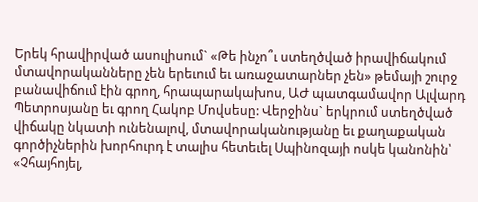Երեկ հրավիրված ասուլիսում` «Թե ինչո՞ւ ստեղծված իրավիճակում մտավորականները չեն երեւում եւ առաջատարներ չեն» թեմայի շուրջ բանավիճում էին գրող, հրապարակախոս, ԱԺ պատգամավոր Ալվարդ Պետրոսյանը եւ գրող Հակոբ Մովսեսը: Վերջինս` երկրում ստեղծված վիճակը նկատի ունենալով, մտավորականությանը եւ քաղաքական գործիչներին խորհուրդ է տալիս հետեւել Սպինոզայի ոսկե կանոնին՝ «Չհայհոյել,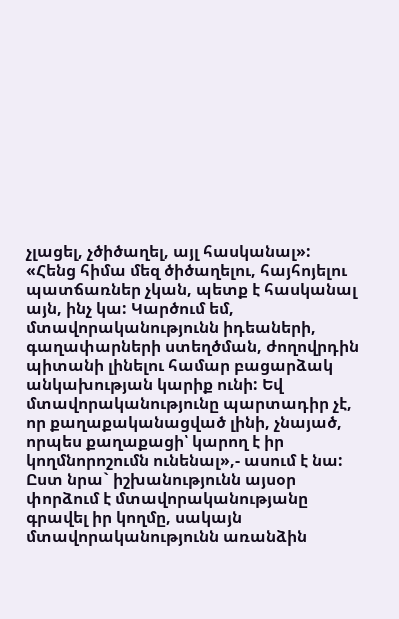չլացել, չծիծաղել, այլ հասկանալ»: «Հենց հիմա մեզ ծիծաղելու, հայհոյելու պատճառներ չկան, պետք է հասկանալ այն, ինչ կա: Կարծում եմ, մտավորականությունն իդեաների, գաղափարների ստեղծման, ժողովրդին պիտանի լինելու համար բացարձակ անկախության կարիք ունի: Եվ մտավորականությունը պարտադիր չէ, որ քաղաքականացված լինի, չնայած, որպես քաղաքացի՝ կարող է իր կողմնորոշումն ունենալ»,- ասում է նա: Ըստ նրա` իշխանությունն այսօր փորձում է մտավորականությանը գրավել իր կողմը, սակայն մտավորականությունն առանձին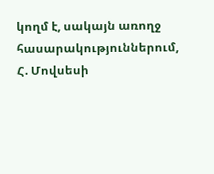կողմ է, սակայն առողջ հասարակություններում, Հ. Մովսեսի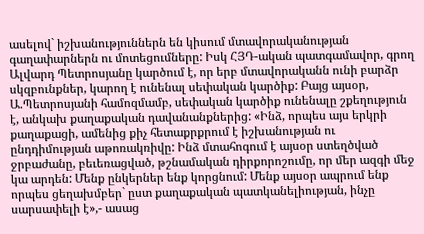ասելով` իշխանություններն են կիսում մտավորականության գաղափարներն ու մոտեցումները: Իսկ ՀՅԴ-ական պատգամավոր, գրող Ալվարդ Պետրոսյանը կարծում է, որ երբ մտավորականն ունի բարձր սկզբունքներ, կարող է ունենալ սեփական կարծիք: Բայց այսօր, Ա.Պետրոսյանի համոզմամբ, սեփական կարծիք ունենալը շքեղություն է, անկախ քաղաքական դավանանքներից: «Ինձ, որպես այս երկրի քաղաքացի, ամենից քիչ հետաքրքրում է իշխանության ու ընդդիմության աթոռակռիվը: Ինձ մտահոգում է այսօր ստեղծված ջրբաժանը, բեւեռացված, թշնամական դիրքորոշումը, որ մեր ազգի մեջ կա արդեն: Մենք ընկերներ ենք կորցնում: Մենք այսօր ապրում ենք որպես ցեղախմբեր` ըստ քաղաքական պատկանելիության, ինչը սարսափելի է»,- ասաց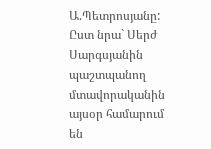Ա.Պետրոսյանը: Ըստ նրա` Սերժ Սարգսյանին պաշտպանող մտավորականին այսօր համարում են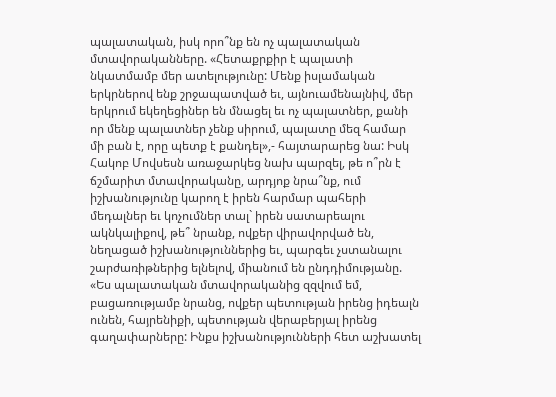պալատական, իսկ որո՞նք են ոչ պալատական մտավորականները. «Հետաքրքիր է պալատի նկատմամբ մեր ատելությունը: Մենք իսլամական երկրներով ենք շրջապատված եւ, այնուամենայնիվ, մեր երկրում եկեղեցիներ են մնացել եւ ոչ պալատներ, քանի որ մենք պալատներ չենք սիրում, պալատը մեզ համար մի բան է, որը պետք է քանդել»,- հայտարարեց նա: Իսկ Հակոբ Մովսեսն առաջարկեց նախ պարզել, թե ո՞րն է ճշմարիտ մտավորականը, արդյոք նրա՞նք, ում իշխանությունը կարող է իրեն հարմար պահերի մեդալներ եւ կոչումներ տալ` իրեն սատարեալու ակնկալիքով, թե՞ նրանք, ովքեր վիրավորված են, նեղացած իշխանություններից եւ, պարգեւ չստանալու շարժառիթներից ելնելով, միանում են ընդդիմությանը. «Ես պալատական մտավորականից զզվում եմ, բացառությամբ նրանց, ովքեր պետության իրենց իդեալն ունեն, հայրենիքի, պետության վերաբերյալ իրենց գաղափարները: Ինքս իշխանությունների հետ աշխատել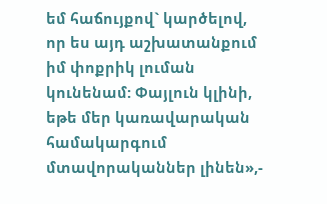եմ հաճույքով` կարծելով, որ ես այդ աշխատանքում իմ փոքրիկ լուման կունենամ: Փայլուն կլինի, եթե մեր կառավարական համակարգում մտավորականներ լինեն»,-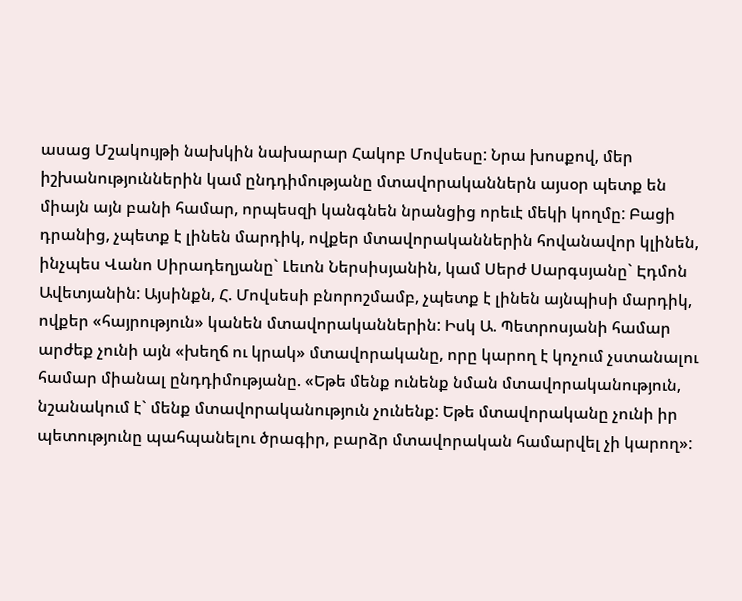ասաց Մշակույթի նախկին նախարար Հակոբ Մովսեսը: Նրա խոսքով, մեր իշխանություններին կամ ընդդիմությանը մտավորականներն այսօր պետք են միայն այն բանի համար, որպեսզի կանգնեն նրանցից որեւէ մեկի կողմը: Բացի դրանից, չպետք է լինեն մարդիկ, ովքեր մտավորականներին հովանավոր կլինեն, ինչպես Վանո Սիրադեղյանը` Լեւոն Ներսիսյանին, կամ Սերժ Սարգսյանը` Էդմոն Ավետյանին: Այսինքն, Հ. Մովսեսի բնորոշմամբ, չպետք է լինեն այնպիսի մարդիկ, ովքեր «հայրություն» կանեն մտավորականներին: Իսկ Ա. Պետրոսյանի համար արժեք չունի այն «խեղճ ու կրակ» մտավորականը, որը կարող է կոչում չստանալու համար միանալ ընդդիմությանը. «Եթե մենք ունենք նման մտավորականություն, նշանակում է` մենք մտավորականություն չունենք: Եթե մտավորականը չունի իր պետությունը պահպանելու ծրագիր, բարձր մտավորական համարվել չի կարող»: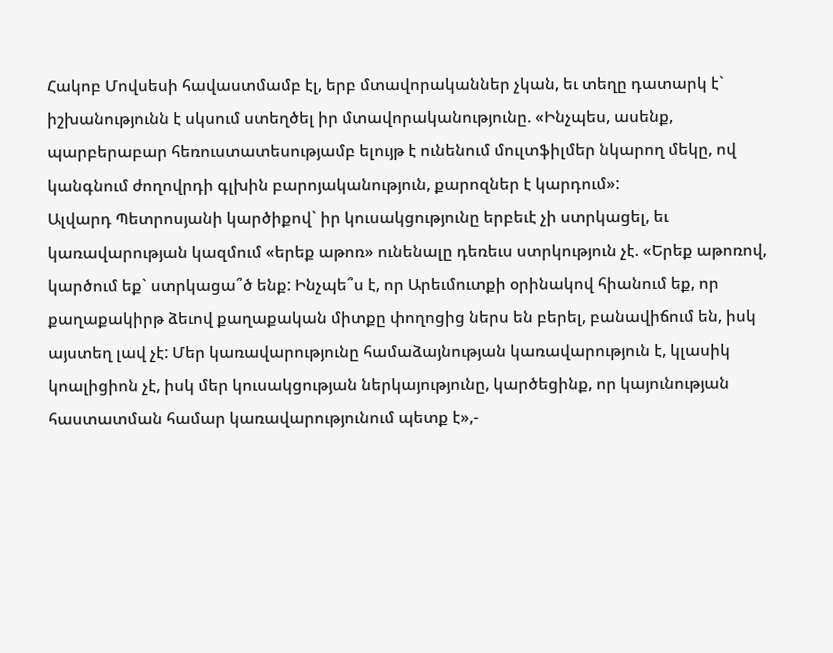Հակոբ Մովսեսի հավաստմամբ էլ, երբ մտավորականներ չկան, եւ տեղը դատարկ է` իշխանությունն է սկսում ստեղծել իր մտավորականությունը. «Ինչպես, ասենք, պարբերաբար հեռուստատեսությամբ ելույթ է ունենում մուլտֆիլմեր նկարող մեկը, ով կանգնում ժողովրդի գլխին բարոյականություն, քարոզներ է կարդում»:
Ալվարդ Պետրոսյանի կարծիքով` իր կուսակցությունը երբեւէ չի ստրկացել, եւ կառավարության կազմում «երեք աթոռ» ունենալը դեռեւս ստրկություն չէ. «Երեք աթոռով, կարծում եք` ստրկացա՞ծ ենք: Ինչպե՞ս է, որ Արեւմուտքի օրինակով հիանում եք, որ քաղաքակիրթ ձեւով քաղաքական միտքը փողոցից ներս են բերել, բանավիճում են, իսկ այստեղ լավ չէ: Մեր կառավարությունը համաձայնության կառավարություն է, կլասիկ կոալիցիոն չէ, իսկ մեր կուսակցության ներկայությունը, կարծեցինք, որ կայունության հաստատման համար կառավարությունում պետք է»,-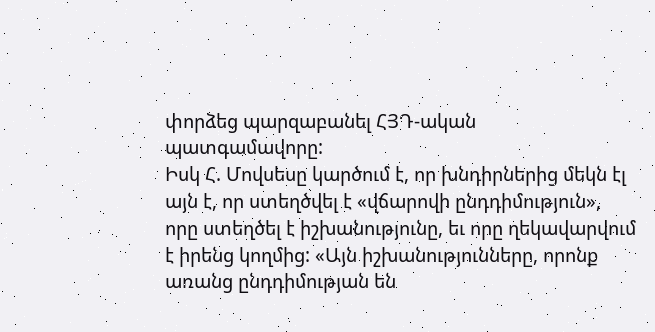փորձեց պարզաբանել ՀՅԴ-ական պատգամավորը:
Իսկ Հ. Մովսեսը կարծում է, որ խնդիրներից մեկն էլ այն է, որ ստեղծվել է «վճարովի ընդդիմություն», որը ստեղծել է իշխանությունը, եւ որը ղեկավարվում է իրենց կողմից: «Այն իշխանությունները, որոնք առանց ընդդիմության են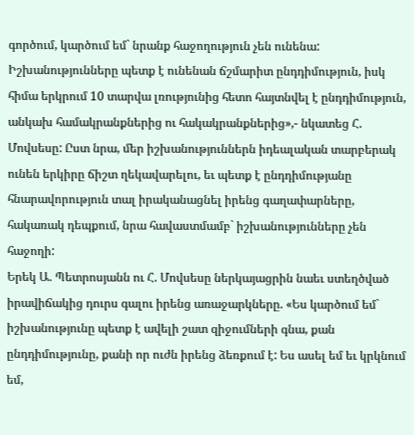գործում, կարծում եմ` նրանք հաջողություն չեն ունենա: Իշխանությունները պետք է ունենան ճշմարիտ ընդդիմություն, իսկ հիմա երկրում 10 տարվա լռությունից հետո հայտնվել է ընդդիմություն, անկախ համակրանքներից ու հակակրանքներից»,- նկատեց Հ. Մովսեսը: Ըստ նրա, մեր իշխանություններն իդեալական տարբերակ ունեն երկիրը ճիշտ ղեկավարելու, եւ պետք է ընդդիմությանը հնարավորություն տալ իրականացնել իրենց գաղափարները, հակառակ դեպքում, նրա հավաստմամբ` իշխանությունները չեն հաջողի:
Երեկ Ա. Պետրոսյանն ու Հ. Մովսեսը ներկայացրին նաեւ ստեղծված իրավիճակից դուրս գալու իրենց առաջարկները. «Ես կարծում եմ` իշխանությունը պետք է ավելի շատ զիջումների գնա, քան ընդդիմությունը, քանի որ ուժն իրենց ձեռքում է: Ես ասել եմ եւ կրկնում եմ,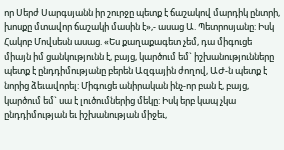որ Սերժ Սարգսյանն իր շուրջը պետք է ճաշակով մարդիկ ընտրի, խոսքը մտավոր ճաշակի մասին է»,- ասաց Ա. Պետրոսյանը: Իսկ Հակոբ Մովսեսն ասաց. «Ես քաղաքագետ չեմ, դա միգուցե միայն իմ ցանկությունն է, բայց, կարծում եմ` իշխանությունները պետք է ընդդիմությանը բերեն Ազգային ժողով, ԱԺ-ն պետք է նորից ձեւավորել: Միգուցե անիրական ինչ-որ բան է, բայց, կարծում եմ` սա է լուծումներից մեկը: Իսկ երբ կապ չկա ընդդիմության եւ իշխանության միջեւ,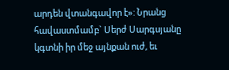արդեն վտանգավոր է»: Նրանց հավաստմամբ` Սերժ Սարգսյանը կգտնի իր մեջ այնքան ուժ, եւ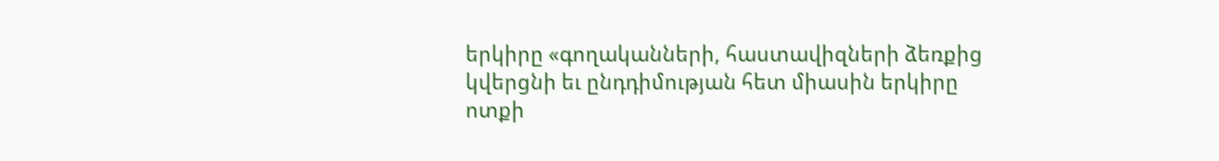երկիրը «գողականների, հաստավիզների ձեռքից կվերցնի եւ ընդդիմության հետ միասին երկիրը ոտքի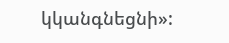կկանգնեցնի»: